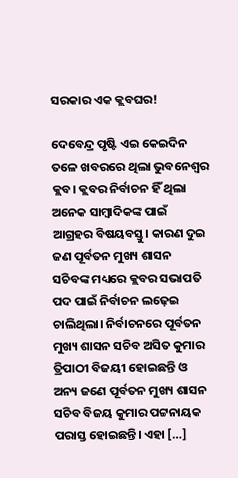ସରକାର ଏକ କ୍ଲବଘର!

ଦେବେନ୍ଦ୍ର ପୃଷ୍ଟି ଏଇ କେଇଦିନ ତଳେ ଖବରରେ ଥିଲା ଭୁବନେଶ୍ୱର କ୍ଲବ। କ୍ଲବର ନିର୍ବାଚନ ହିଁ ଥିଲା ଅନେକ ସାମ୍ବାଦିକଙ୍କ ପାଇଁ ଆଗ୍ରହର ବିଷୟବସ୍ତୁ। କାରଣ ଦୁଇ ଜଣ ପୂର୍ବତନ ମୁଖ୍ୟ ଶାସନ ସଚିବଙ୍କ ମଧ୍ୟରେ କ୍ଲବର ସଭାପତି ପଦ ପାଇଁ ନିର୍ବାଚନ ଲଢ଼େଇ ଚାଲିଥିଲା। ନିର୍ବାଚନରେ ପୂର୍ବତନ ମୁଖ୍ୟ ଶାସନ ସଚିବ ଅସିତ କୁମାର ତ୍ରିପାଠୀ ବିଜୟୀ ହୋଇଛନ୍ତି ଓ ଅନ୍ୟ ଜଣେ ପୂର୍ବତନ ମୁଖ୍ୟ ଶାସନ ସଚିବ ବିଜୟ କୁମାର ପଟ୍ଟନାୟକ ପରାସ୍ତ ହୋଇଛନ୍ତି। ଏହା […]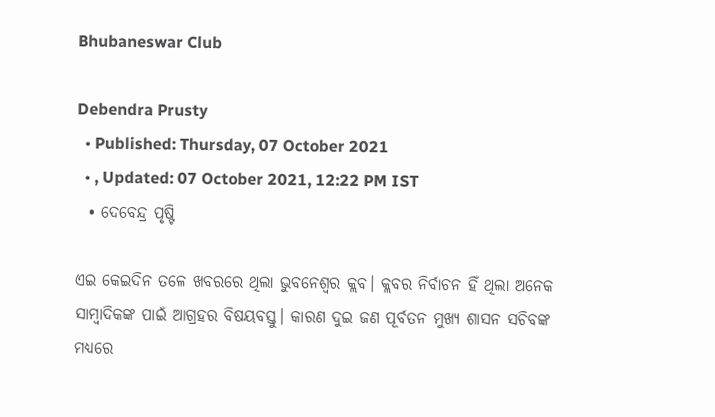Bhubaneswar Club

Debendra Prusty
  • Published: Thursday, 07 October 2021
  • , Updated: 07 October 2021, 12:22 PM IST
  • ଦେବେନ୍ଦ୍ର ପୃଷ୍ଟି

ଏଇ କେଇଦିନ ତଳେ ଖବରରେ ଥିଲା ଭୁବନେଶ୍ୱର କ୍ଲବ। କ୍ଲବର ନିର୍ବାଚନ ହିଁ ଥିଲା ଅନେକ ସାମ୍ବାଦିକଙ୍କ ପାଇଁ ଆଗ୍ରହର ବିଷୟବସ୍ତୁ। କାରଣ ଦୁଇ ଜଣ ପୂର୍ବତନ ମୁଖ୍ୟ ଶାସନ ସଚିବଙ୍କ ମଧ୍ୟରେ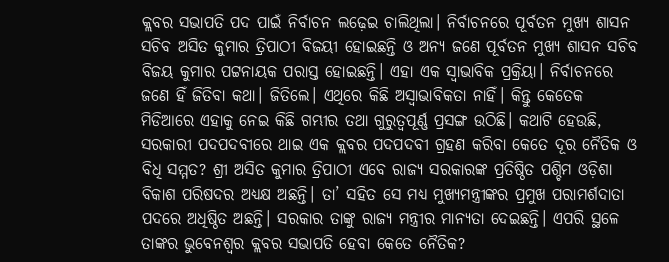କ୍ଲବର ସଭାପତି ପଦ ପାଇଁ ନିର୍ବାଚନ ଲଢ଼େଇ ଚାଲିଥିଲା। ନିର୍ବାଚନରେ ପୂର୍ବତନ ମୁଖ୍ୟ ଶାସନ ସଚିବ ଅସିତ କୁମାର ତ୍ରିପାଠୀ ବିଜୟୀ ହୋଇଛନ୍ତି ଓ ଅନ୍ୟ ଜଣେ ପୂର୍ବତନ ମୁଖ୍ୟ ଶାସନ ସଚିବ ବିଜୟ କୁମାର ପଟ୍ଟନାୟକ ପରାସ୍ତ ହୋଇଛନ୍ତି। ଏହା ଏକ ସ୍ୱାଭାବିକ ପ୍ରକ୍ରିୟା। ନିର୍ବାଚନରେ ଜଣେ ହିଁ ଜିତିବା କଥା। ଜିତିଲେ। ଏଥିରେ କିଛି ଅସ୍ୱାଭାବିକତା ନାହିଁ। କିନ୍ତୁ କେତେକ ମିଡିଆରେ ଏହାକୁ ନେଇ କିଛି ଗମ୍ଭୀର ତଥା ଗୁରୁତ୍ୱପୂର୍ଣ୍ଣ ପ୍ରସଙ୍ଗ ଉଠିଛି। କଥାଟି ହେଉଛି, ସରକାରୀ ପଦପଦବୀରେ ଥାଇ ଏକ କ୍ଲବର ପଦପଦବୀ ଗ୍ରହଣ କରିବା କେତେ ଦୂର ନୈତିକ ଓ ବିଧି ସମ୍ମତ? ଶ୍ରୀ ଅସିତ କୁମାର ତ୍ରିପାଠୀ ଏବେ ରାଜ୍ୟ ସରକାରଙ୍କ ପ୍ରତିଷ୍ଠିତ ପଶ୍ଚିମ ଓଡ଼ିଶା ବିକାଶ ପରିଷଦର ଅଧ୍ୟକ୍ଷ ଅଛନ୍ତି। ତା’ ସହିତ ସେ ମଧ୍ୟ ମୁଖ୍ୟମନ୍ତ୍ରୀଙ୍କର ପ୍ରମୁଖ ପରାମର୍ଶଦାତା ପଦରେ ଅଧିଷ୍ଠିତ ଅଛନ୍ତି। ସରକାର ତାଙ୍କୁ ରାଜ୍ୟ ମନ୍ତ୍ରୀର ମାନ୍ୟତା ଦେଇଛନ୍ତି। ଏପରି ସ୍ଥଳେ ତାଙ୍କର ଭୁବେନଶ୍ୱର କ୍ଲବର ସଭାପତି ହେବା କେତେ ନୈତିକ?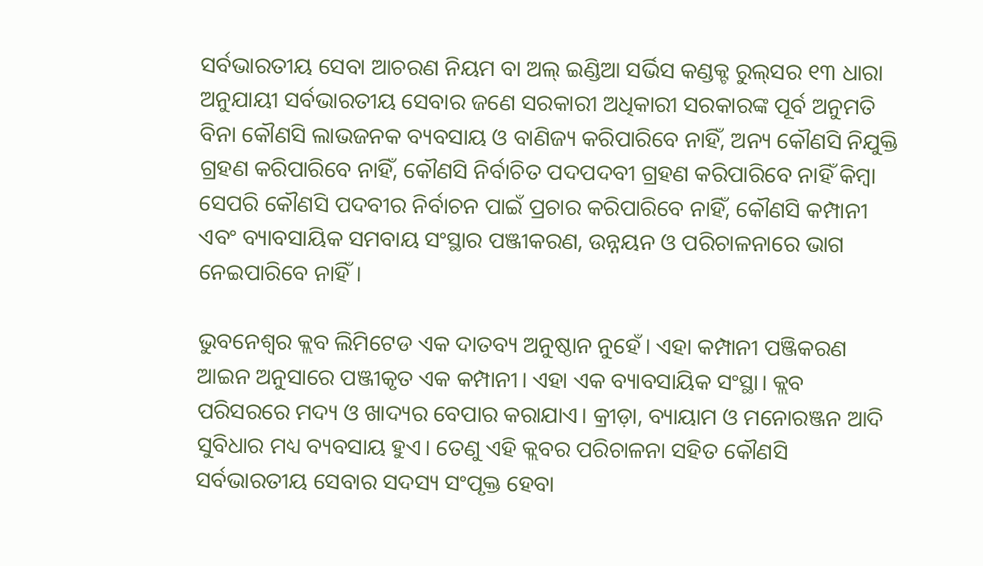ସର୍ବଭାରତୀୟ ସେବା ଆଚରଣ ନିୟମ ବା ଅଲ୍‌ ଇଣ୍ଡିଆ ସର୍ଭିସ କଣ୍ଡକ୍ଟ ରୁଲ୍‌ସର ୧୩ ଧାରା ଅନୁଯାୟୀ ସର୍ବଭାରତୀୟ ସେବାର ଜଣେ ସରକାରୀ ଅଧିକାରୀ ସରକାରଙ୍କ ପୂର୍ବ ଅନୁମତି ବିନା କୌଣସି ଲାଭଜନକ ବ୍ୟବସାୟ ଓ ବାଣିଜ୍ୟ କରିପାରିବେ ନାହିଁ, ଅନ୍ୟ କୌଣସି ନିଯୁକ୍ତି ଗ୍ରହଣ କରିପାରିବେ ନାହିଁ, କୌଣସି ନିର୍ବାଚିତ ପଦପଦବୀ ଗ୍ରହଣ କରିପାରିବେ ନାହିଁ କିମ୍ବା ସେପରି କୌଣସି ପଦବୀର ନିର୍ବାଚନ ପାଇଁ ପ୍ରଚାର କରିପାରିବେ ନାହିଁ, କୌଣସି କମ୍ପାନୀ ଏବଂ ବ୍ୟାବସାୟିକ ସମବାୟ ସଂସ୍ଥାର ପଞ୍ଜୀକରଣ, ଉନ୍ନୟନ ଓ ପରିଚାଳନାରେ ଭାଗ ନେଇପାରିବେ ନାହିଁ।

ଭୁବନେଶ୍ୱର କ୍ଲବ ଲିମିଟେଡ ଏକ ଦାତବ୍ୟ ଅନୁଷ୍ଠାନ ନୁହେଁ। ଏହା କମ୍ପାନୀ ପଞ୍ଜିକରଣ ଆଇନ ଅନୁସାରେ ପଞ୍ଜୀକୃତ ଏକ କମ୍ପାନୀ। ଏହା ଏକ ବ୍ୟାବସାୟିକ ସଂସ୍ଥା। କ୍ଲବ ପରିସରରେ ମଦ୍ୟ ଓ ଖାଦ୍ୟର ବେପାର କରାଯାଏ। କ୍ରୀଡ଼ା, ବ୍ୟାୟାମ ଓ ମନୋରଞ୍ଜନ ଆଦି ସୁବିଧାର ମଧ୍ୟ ବ୍ୟବସାୟ ହୁଏ। ତେଣୁ ଏହି କ୍ଲବର ପରିଚାଳନା ସହିତ କୌଣସି ସର୍ବଭାରତୀୟ ସେବାର ସଦସ୍ୟ ସଂପୃକ୍ତ ହେବା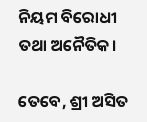ନିୟମ ବିରୋଧୀ ତଥା ଅନୈତିକ।

ତେବେ, ଶ୍ରୀ ଅସିତ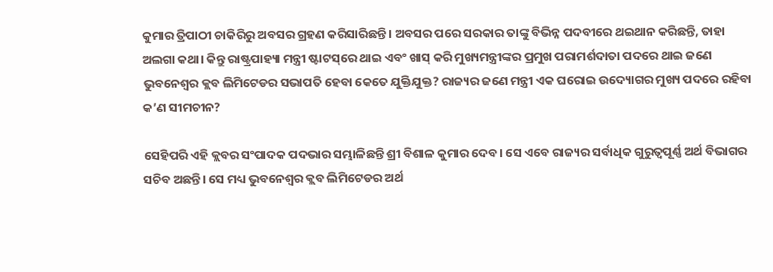କୁମାର ତ୍ରିପାଠୀ ଚାକିରିରୁ ଅବସର ଗ୍ରହଣ କରିସାରିଛନ୍ତି। ଅବସର ପରେ ସରକାର ତାଙ୍କୁ ବିଭିନ୍ନ ପଦବୀରେ ଥଇଥାନ କରିଛନ୍ତି, ତାହା ଅଲଗା କଥା। କିନ୍ତୁ ରାଷ୍ଟ୍ରପାହ୍ୟା ମନ୍ତ୍ରୀ ଷ୍ଟାଟସ୍‌ରେ ଥାଇ ଏବଂ ଖାସ୍‌ କରି ମୁଖ୍ୟମନ୍ତ୍ରୀଙ୍କର ପ୍ରମୁଖ ପରାମର୍ଶଦାତା ପଦରେ ଥାଇ ଜଣେ ଭୁବନେଶ୍ୱର କ୍ଲବ ଲିମିଟେଡର ସଭାପତି ହେବା କେତେ ଯୁକ୍ତିଯୁକ୍ତ? ରାଜ୍ୟର ଜଣେ ମନ୍ତ୍ରୀ ଏକ ଘରୋଇ ଉଦ୍ୟୋଗର ମୁଖ୍ୟ ପଦରେ ରହିବା କ’ଣ ସୀମଚୀନ?

ସେହିପରି ଏହି କ୍ଲବର ସଂପାଦକ ପଦଭାର ସମ୍ଭାଳିଛନ୍ତି ଶ୍ରୀ ବିଶାଳ କୁମାର ଦେବ। ସେ ଏବେ ରାଜ୍ୟର ସର୍ବାଧିକ ଗୁରୁତ୍ୱପୂର୍ଣ୍ଣ ଅର୍ଥ ବିଭାଗର ସଚିବ ଅଛନ୍ତି। ସେ ମଧ୍ୟ ଭୁବନେଶ୍ୱର କ୍ଲବ ଲିମିଟେଡର ଅର୍ଥ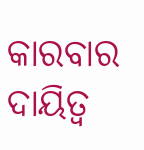କାରବାର ଦାୟିତ୍ୱ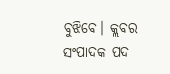ବୁଝିବେ। କ୍ଲବର ସଂପାଦକ ପଦ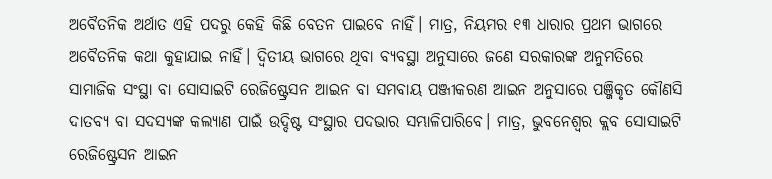ଅବୈତନିକ ଅର୍ଥାତ ଏହି ପଦରୁ କେହି କିଛି ବେତନ ପାଇବେ ନାହିଁ। ମାତ୍ର, ନିୟମର ୧୩ ଧାରାର ପ୍ରଥମ ଭାଗରେ ଅବୈତନିକ କଥା କୁହାଯାଇ ନାହିଁ। ଦ୍ୱିତୀୟ ଭାଗରେ ଥିବା ବ୍ୟବସ୍ଥା ଅନୁସାରେ ଜଣେ ସରକାରଙ୍କ ଅନୁମତିରେ ସାମାଜିକ ସଂସ୍ଥା ବା ସୋସାଇଟି ରେଜିଷ୍ଟ୍ରେସନ ଆଇନ ବା ସମବାୟ ପଞ୍ଜୀକରଣ ଆଇନ ଅନୁସାରେ ପଞ୍ଜିକୃତ କୌଣସି ଦାତବ୍ୟ ବା ସଦସ୍ୟଙ୍କ କଲ୍ୟାଣ ପାଇଁ ଉଦ୍ଦିଷ୍ଟ ସଂସ୍ଥାର ପଦଭାର ସମ୍ଭାଳିପାରିବେ। ମାତ୍ର, ଭୁବନେଶ୍ୱର କ୍ଲବ ସୋସାଇଟି ରେଜିଷ୍ଟ୍ରେସନ ଆଇନ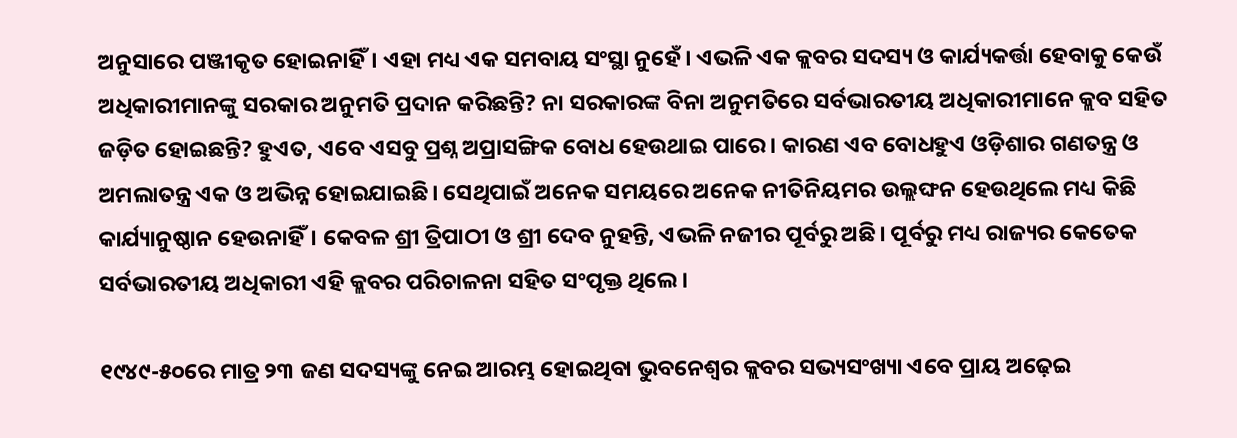ଅନୁସାରେ ପଞ୍ଜୀକୃତ ହୋଇନାହିଁ। ଏହା ମଧ୍ୟ ଏକ ସମବାୟ ସଂସ୍ଥା ନୁହେଁ। ଏଭଳି ଏକ କ୍ଲବର ସଦସ୍ୟ ଓ କାର୍ଯ୍ୟକର୍ତ୍ତା ହେବାକୁ କେଉଁ ଅଧିକାରୀମାନଙ୍କୁ ସରକାର ଅନୁମତି ପ୍ରଦାନ କରିଛନ୍ତି? ନା ସରକାରଙ୍କ ବିନା ଅନୁମତିରେ ସର୍ବଭାରତୀୟ ଅଧିକାରୀମାନେ କ୍ଲବ ସହିତ ଜଡ଼ିତ ହୋଇଛନ୍ତି? ହୁଏତ, ଏବେ ଏସବୁ ପ୍ରଶ୍ନ ଅପ୍ରାସଙ୍ଗିକ ବୋଧ ହେଉଥାଇ ପାରେ। କାରଣ ଏବ ବୋଧହୁଏ ଓଡ଼ିଶାର ଗଣତନ୍ତ୍ର ଓ ଅମଲାତନ୍ତ୍ର ଏକ ଓ ଅଭିନ୍ନ ହୋଇଯାଇଛି। ସେଥିପାଇଁ ଅନେକ ସମୟରେ ଅନେକ ନୀତିନିୟମର ଉଲ୍ଲଙ୍ଘନ ହେଉଥିଲେ ମଧ୍ୟ କିଛି କାର୍ଯ୍ୟାନୁଷ୍ଠାନ ହେଉନାହିଁ। କେବଳ ଶ୍ରୀ ତ୍ରିପାଠୀ ଓ ଶ୍ରୀ ଦେବ ନୁହନ୍ତି, ଏଭଳି ନଜୀର ପୂର୍ବରୁ ଅଛି। ପୂର୍ବରୁ ମଧ୍ୟ ରାଜ୍ୟର କେତେକ ସର୍ବଭାରତୀୟ ଅଧିକାରୀ ଏହି କ୍ଲବର ପରିଚାଳନା ସହିତ ସଂପୃକ୍ତ ଥିଲେ।

୧୯୪୯-୫୦ରେ ମାତ୍ର ୨୩ ଜଣ ସଦସ୍ୟଙ୍କୁ ନେଇ ଆରମ୍ଭ ହୋଇଥିବା ଭୁବନେଶ୍ୱର କ୍ଲବର ସଭ୍ୟସଂଖ୍ୟା ଏବେ ପ୍ରାୟ ଅଢ଼େଇ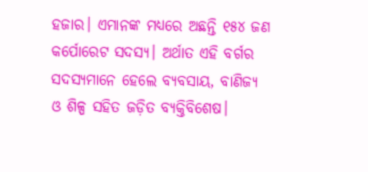ହଜାର। ଏମାନଙ୍କ ମଧ୍ୟରେ ଅଛନ୍ତି ୧୫୪ ଜଣ କର୍ପୋରେଟ ସଦସ୍ୟ। ଅର୍ଥାତ ଏହି ବର୍ଗର ସଦସ୍ୟମାନେ ହେଲେ ବ୍ୟବସାୟ, ବାଣିଜ୍ୟ ଓ ଶିଳ୍ପ ସହିତ ଜଡ଼ିତ ବ୍ୟକ୍ତିବିଶେଷ।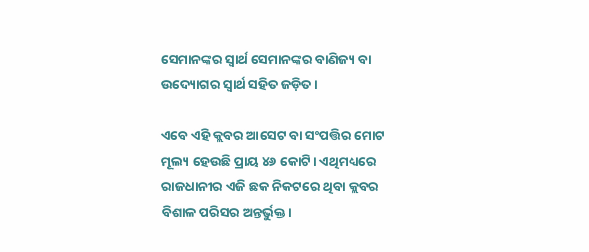ସେମାନଙ୍କର ସ୍ୱାର୍ଥ ସେମାନଙ୍କର ବାଣିଜ୍ୟ ବା ଉଦ୍ୟୋଗର ସ୍ୱାର୍ଥ ସହିତ ଜଡ଼ିତ।

ଏବେ ଏହି କ୍ଲବର ଆସେଟ ବା ସଂପତ୍ତିର ମୋଟ ମୂଲ୍ୟ ହେଉଛି ପ୍ରାୟ ୪୬ କୋଟି। ଏଥିମଧ୍ୟରେ ରାଜଧାନୀର ଏଜି ଛକ ନିକଟରେ ଥିବା କ୍ଲବର ବିଶାଳ ପରିସର ଅନ୍ତର୍ଭୁକ୍ତ।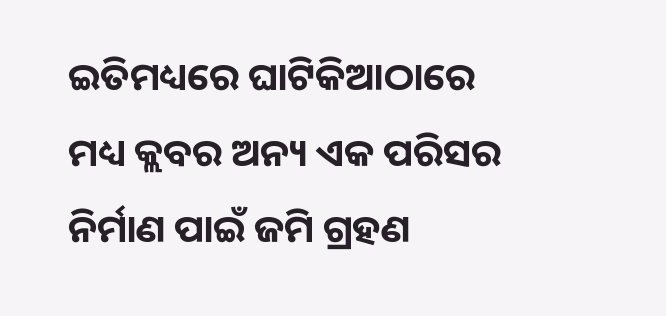ଇତିମଧ୍ୟରେ ଘାଟିକିଆଠାରେ ମଧ୍ୟ କ୍ଲବର ଅନ୍ୟ ଏକ ପରିସର ନିର୍ମାଣ ପାଇଁ ଜମି ଗ୍ରହଣ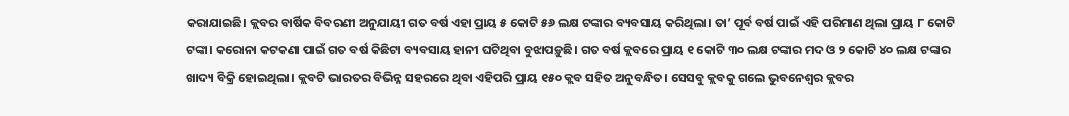କରାଯାଇଛି। କ୍ଲବର ବାର୍ଷିକ ବିବରଣୀ ଅନୁଯାୟୀ ଗତ ବର୍ଷ ଏହା ପ୍ରାୟ ୫ କୋଟି ୫୬ ଲକ୍ଷ ଟଙ୍କାର ବ୍ୟବସାୟ କରିଥିଲା। ତା’ ପୂର୍ବ ବର୍ଷ ପାଇଁ ଏହି ପରିମାଣ ଥିଲା ପ୍ରାୟ ୮ କୋଟି ଟଙ୍କା। କରୋନା କଟକଣା ପାଇଁ ଗତ ବର୍ଷ କିଛିଟା ବ୍ୟବସାୟ ହାନୀ ଘଟିଥିବା ବୁଝାପଡ଼ୁଛି। ଗତ ବର୍ଷ କ୍ଲବରେ ପ୍ରାୟ ୧ କୋଟି ୩୦ ଲକ୍ଷ ଟଙ୍କାର ମଦ ଓ ୨ କୋଟି ୪୦ ଲକ୍ଷ ଟଙ୍କାର ଖାଦ୍ୟ ବିକ୍ରି ହୋଇଥିଲା। କ୍ଲବଟି ଭାରତର ବିଭିନ୍ନ ସହରରେ ଥିବା ଏହିପରି ପ୍ରାୟ ୧୫୦ କ୍ଲବ ସହିତ ଅନୁବନ୍ଧିତ। ସେସବୁ କ୍ଲବକୁ ଗଲେ ଭୁବନେଶ୍ୱର କ୍ଲବର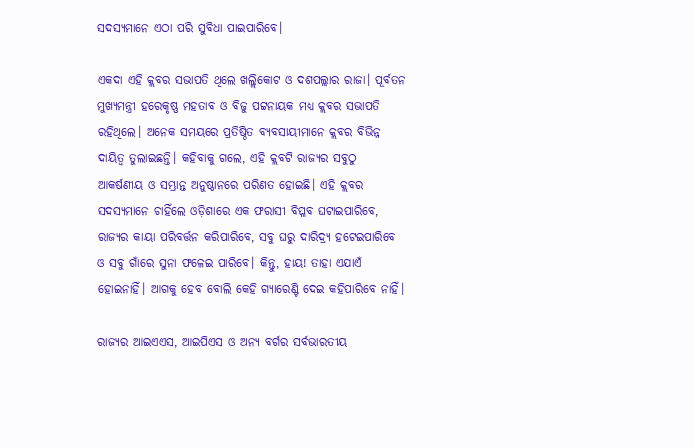ସଦସ୍ୟମାନେ ଏଠା ପରି ସୁବିଧା ପାଇପାରିବେ।

ଏକଦା ଏହି କ୍ଲବର ସଭାପତି ଥିଲେ ଖଲ୍ଲିକୋଟ ଓ ଦଶପଲ୍ଲାର ରାଜା। ପୂର୍ବତନ ମୁଖ୍ୟମନ୍ତ୍ରୀ ହରେକୃଷ୍ଣ ମହତାବ ଓ ବିଜୁ ପଟ୍ଟନାୟକ ମଧ୍ୟ କ୍ଲବର ସଭାପତି ରହିଥିଲେ। ଅନେକ ସମୟରେ ପ୍ରତିଷ୍ଠିତ ବ୍ୟବସାୟୀମାନେ କ୍ଲବର ବିଭିନ୍ନ ଦାୟିତ୍ୱ ତୁଲାଇଛନ୍ତି। କହିବାକୁ ଗଲେ, ଏହି କ୍ଲବଟି ରାଜ୍ୟର ସବୁଠୁ ଆକର୍ଷଣୀୟ ଓ ସମ୍ଭ୍ରାନ୍ତ ଅନୁଷ୍ଠାନରେ ପରିଣତ ହୋଇଛି। ଏହି କ୍ଲବର ସଦସ୍ୟମାନେ ଚାହିଁଲେ ଓଡ଼ିଶାରେ ଏକ ଫରାସୀ ବିପ୍ଳବ ଘଟାଇପାରିବେ, ରାଜ୍ୟର କାୟା ପରିବର୍ତ୍ତନ କରିପାରିବେ, ସବୁ ଘରୁ ଦାରିଦ୍ର୍ୟ ହଟେଇପାରିବେ ଓ ସବୁ ଗାଁରେ ସୁନା ଫଳେଇ ପାରିବେ। କିନ୍ତୁ, ହାୟ! ତାହା ଏଯାଏଁ ହୋଇନାହିଁ। ଆଗକୁ ହେବ ବୋଲି କେହି ଗ୍ୟାରେଣ୍ଟି ଦେଇ କହିପାରିବେ ନାହିଁ।

ରାଜ୍ୟର ଆଇଏଏସ, ଆଇପିଏସ ଓ ଅନ୍ୟ ବର୍ଗର ସର୍ବଭାରତୀୟ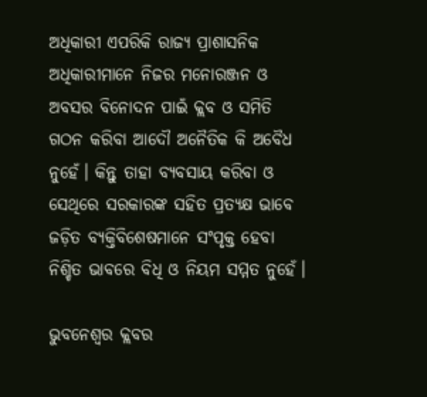ଅଧିକାରୀ ଏପରିକି ରାଜ୍ୟ ପ୍ରାଶାସନିକ ଅଧିକାରୀମାନେ ନିଜର ମନୋରଞ୍ଜନ ଓ ଅବସର ବିନୋଦନ ପାଇଁ କ୍ଲବ ଓ ସମିତି ଗଠନ କରିବା ଆଦୌ ଅନୈତିକ କି ଅବୈଧ ନୁହେଁ। କିନ୍ତୁ ତାହା ବ୍ୟବସାୟ କରିବା ଓ ସେଥିରେ ସରକାରଙ୍କ ସହିତ ପ୍ରତ୍ୟକ୍ଷ ଭାବେ ଜଡ଼ିତ ବ୍ୟକ୍ତିବିଶେଷମାନେ ସଂପୃକ୍ତ ହେବା ନିଶ୍ଚିତ ଭାବରେ ବିଧି ଓ ନିୟମ ସମ୍ମତ ନୁହେଁ।

ଭୁବନେଶ୍ୱର କ୍ଲବର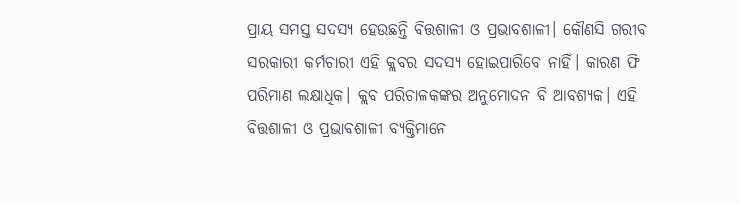ପ୍ରାୟ ସମସ୍ତ ସଦସ୍ୟ ହେଉଛନ୍ତି ବିତ୍ତଶାଳୀ ଓ ପ୍ରଭାବଶାଳୀ। କୌଣସି ଗରୀବ ସରକାରୀ କର୍ମଚାରୀ ଏହି କ୍ଲବର ସଦସ୍ୟ ହୋଇପାରିବେ ନାହିଁ। କାରଣ ଫି ପରିମାଣ ଲକ୍ଷାଧିକ। କ୍ଲବ ପରିଚାଳକଙ୍କର ଅନୁମୋଦନ ବି ଆବଶ୍ୟକ। ଏହି ବିତ୍ତଶାଳୀ ଓ ପ୍ରଭାବଶାଳୀ ବ୍ୟକ୍ତିମାନେ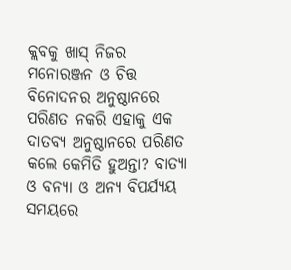କ୍ଲବକୁ ଖାସ୍‌ ନିଜର ମନୋରଞ୍ଜନ ଓ ଚିତ୍ତ ବିନୋଦନର ଅନୁଷ୍ଠାନରେ ପରିଣତ ନକରି ଏହାକୁ ଏକ ଦାତବ୍ୟ ଅନୁଷ୍ଠାନରେ ପରିଣତ କଲେ କେମିତି ହୁଅନ୍ତା? ବାତ୍ୟା ଓ ବନ୍ୟା ଓ ଅନ୍ୟ ବିପର୍ଯ୍ୟୟ ସମୟରେ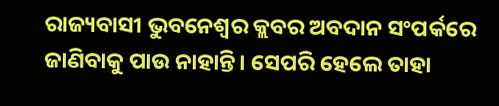ରାଜ୍ୟବାସୀ ଭୁବନେଶ୍ୱର କ୍ଲବର ଅବଦାନ ସଂପର୍କରେ ଜାଣିବାକୁ ପାଉ ନାହାନ୍ତି। ସେପରି ହେଲେ ତାହା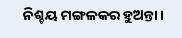ନିଶ୍ଚୟ ମଙ୍ଗଳକର ହୁଅନ୍ତା।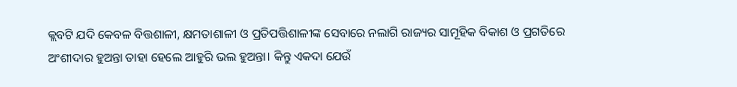କ୍ଲବଟି ଯଦି କେବଳ ବିତ୍ତଶାଳୀ, କ୍ଷମତାଶାଳୀ ଓ ପ୍ରତିପତ୍ତିଶାଳୀଙ୍କ ସେବାରେ ନଲାଗି ରାଜ୍ୟର ସାମୂହିକ ବିକାଶ ଓ ପ୍ରଗତିରେ ଅଂଶୀଦାର ହୁଅନ୍ତା ତାହା ହେଲେ ଆହୁରି ଭଲ ହୁଅନ୍ତା। କିନ୍ତୁ ଏକଦା ଯେଉଁ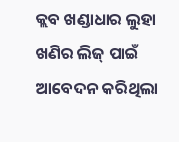କ୍ଲବ ଖଣ୍ଡାଧାର ଲୁହା ଖଣିର ଲିଜ୍‌ ପାଇଁ ଆବେଦନ କରିଥିଲା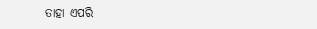ତାହା ଏପରି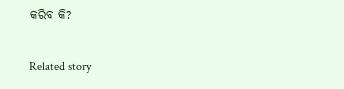କରିବ କି?

Related story